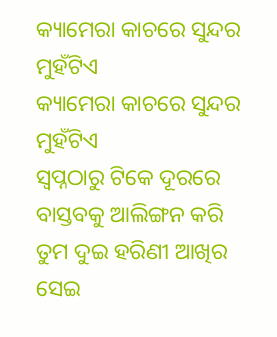କ୍ୟାମେରା କାଚରେ ସୁନ୍ଦର ମୁହଁଟିଏ
କ୍ୟାମେରା କାଚରେ ସୁନ୍ଦର ମୁହଁଟିଏ
ସ୍ବପ୍ନଠାରୁ ଟିକେ ଦୂରରେ
ବାସ୍ତବକୁ ଆଲିଙ୍ଗନ କରି
ତୁମ ଦୁଇ ହରିଣୀ ଆଖିର
ସେଇ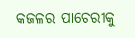କଜଳର ପାଚେରୀକୁ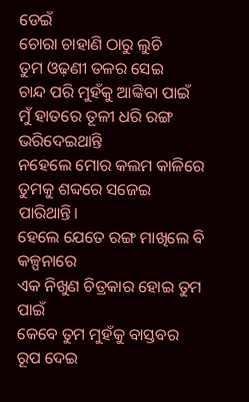ଡେଇଁ
ଚୋରା ଚାହାଣି ଠାରୁ ଲୁଚି
ତୁମ ଓଢ଼ଣୀ ତଳର ସେଇ
ଚାନ୍ଦ ପରି ମୁହଁକୁ ଆଙ୍କିବା ପାଇଁ
ମୁଁ ହାତରେ ତୂଳୀ ଧରି ରଙ୍ଗ ଭରିଦେଇଥାନ୍ତି
ନହେଲେ ମୋର କଲମ କାଳିରେ
ତୁମକୁ ଶବ୍ଦରେ ସଜେଇ ପାରିଥାନ୍ତି।
ହେଲେ ଯେତେ ରଙ୍ଗ ମାଖିଲେ ବି କଳ୍ପନାରେ
ଏକ ନିଖୁଣ ଚିତ୍ରକାର ହୋଇ ତୁମ ପାଇଁ
କେବେ ତୁମ ମୁହଁକୁ ବାସ୍ତବର ରୂପ ଦେଇ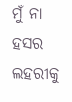ମୁଁ ନା ହସର ଲହରୀକୁ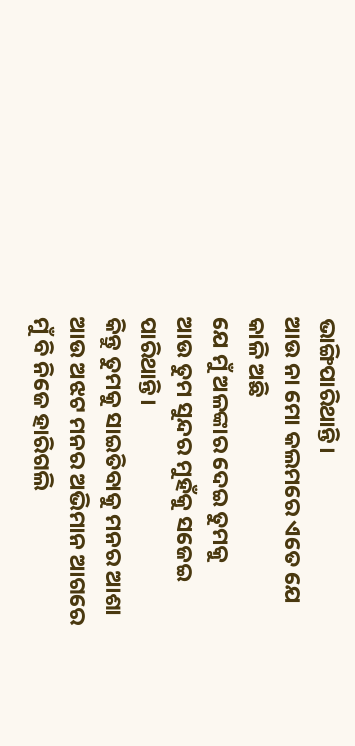ଭାଙ୍ଗିପାରିଥାନ୍ତି।
ଆଉ ନା ମୋ କଲମରେ ଏତେ ଯେ କାଳି ଅଛି
ଯେ ମୁଁ ଅଳଙ୍କାର ଦେଇ ତୁମକୁ
ଆଉ ତୁମ ସୁନ୍ଦର ମୁହଁକୁ ସଜେଇ ପାରିଥାନ୍ତି।
କିନ୍ତୁ ତୁମକୁ ସାଇତିବାକୁ ମନର ଆଶା
ଆଉ ଅଝଟ ମନର ଅଭିମାନ ଆଗରେ
ମୁଁ ବି ନିଜେ ହାରିଗଲି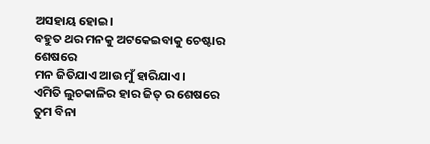ଅସହାୟ ହୋଇ।
ବହୁତ ଥର ମନକୁ ଅଟକେଇବାକୁ ଚେଷ୍ଟାର ଶେଷରେ
ମନ ଜିତିଯାଏ ଆଉ ମୁଁ ହାରିଯାଏ।
ଏମିତି ଲୁଚକାଳିର ହାର ଜିତ୍ ର ଶେଷରେ
ତୁମ ବିନା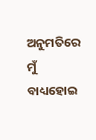ଅନୁମତିରେ ମୁଁ ବାଧ୍ୟହୋଇ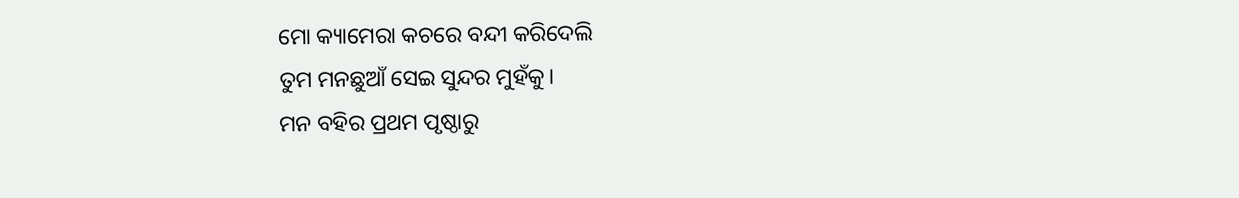ମୋ କ୍ୟାମେରା କଚରେ ବନ୍ଦୀ କରିଦେଲି
ତୁମ ମନଛୁଆଁ ସେଇ ସୁନ୍ଦର ମୁହଁକୁ।
ମନ ବହିର ପ୍ରଥମ ପୃଷ୍ଠାରୁ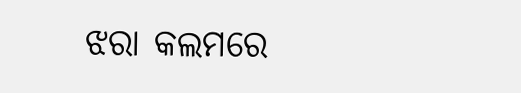ଝରା କଲମରେ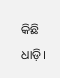କିଛି ଧାଡ଼ି।